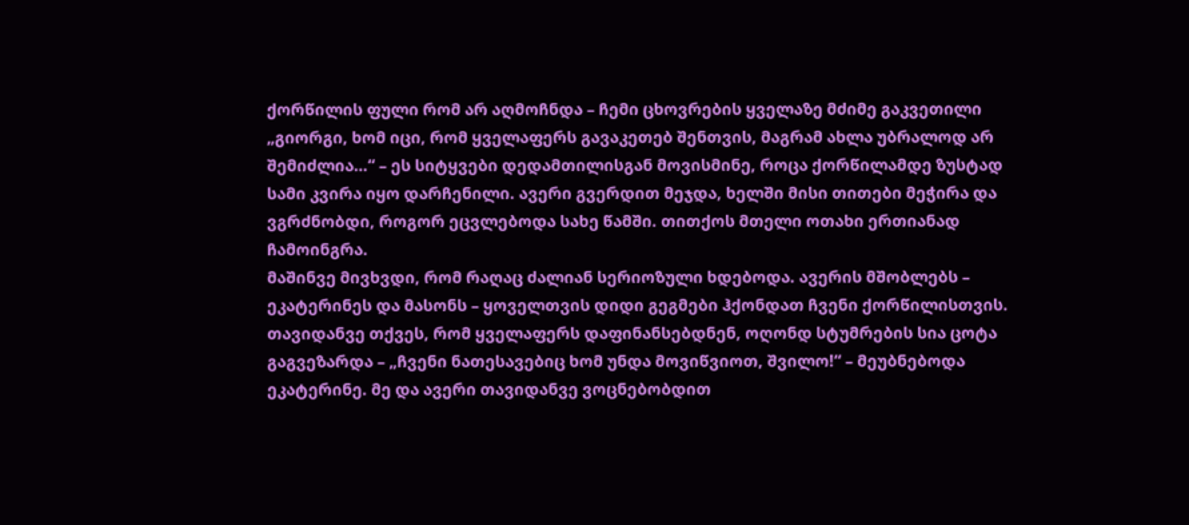ქორწილის ფული რომ არ აღმოჩნდა – ჩემი ცხოვრების ყველაზე მძიმე გაკვეთილი
„გიორგი, ხომ იცი, რომ ყველაფერს გავაკეთებ შენთვის, მაგრამ ახლა უბრალოდ არ შემიძლია…“ – ეს სიტყვები დედამთილისგან მოვისმინე, როცა ქორწილამდე ზუსტად სამი კვირა იყო დარჩენილი. ავერი გვერდით მეჯდა, ხელში მისი თითები მეჭირა და ვგრძნობდი, როგორ ეცვლებოდა სახე წამში. თითქოს მთელი ოთახი ერთიანად ჩამოინგრა.
მაშინვე მივხვდი, რომ რაღაც ძალიან სერიოზული ხდებოდა. ავერის მშობლებს – ეკატერინეს და მასონს – ყოველთვის დიდი გეგმები ჰქონდათ ჩვენი ქორწილისთვის. თავიდანვე თქვეს, რომ ყველაფერს დაფინანსებდნენ, ოღონდ სტუმრების სია ცოტა გაგვეზარდა – „ჩვენი ნათესავებიც ხომ უნდა მოვიწვიოთ, შვილო!“ – მეუბნებოდა ეკატერინე. მე და ავერი თავიდანვე ვოცნებობდით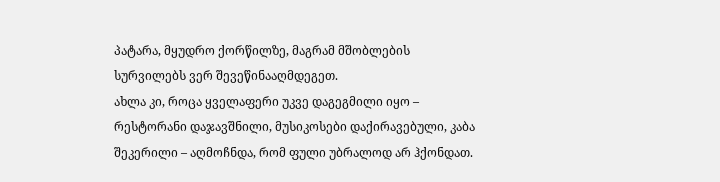პატარა, მყუდრო ქორწილზე, მაგრამ მშობლების სურვილებს ვერ შევეწინააღმდეგეთ.
ახლა კი, როცა ყველაფერი უკვე დაგეგმილი იყო – რესტორანი დაჯავშნილი, მუსიკოსები დაქირავებული, კაბა შეკერილი – აღმოჩნდა, რომ ფული უბრალოდ არ ჰქონდათ.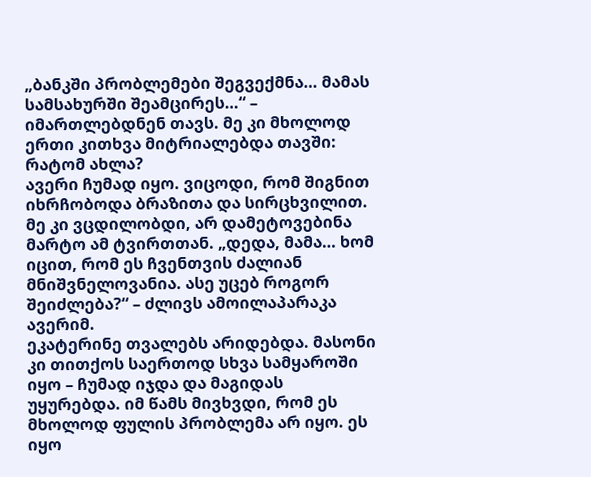„ბანკში პრობლემები შეგვექმნა… მამას სამსახურში შეამცირეს…“ – იმართლებდნენ თავს. მე კი მხოლოდ ერთი კითხვა მიტრიალებდა თავში: რატომ ახლა?
ავერი ჩუმად იყო. ვიცოდი, რომ შიგნით იხრჩობოდა ბრაზითა და სირცხვილით. მე კი ვცდილობდი, არ დამეტოვებინა მარტო ამ ტვირთთან. „დედა, მამა… ხომ იცით, რომ ეს ჩვენთვის ძალიან მნიშვნელოვანია. ასე უცებ როგორ შეიძლება?“ – ძლივს ამოილაპარაკა ავერიმ.
ეკატერინე თვალებს არიდებდა. მასონი კი თითქოს საერთოდ სხვა სამყაროში იყო – ჩუმად იჯდა და მაგიდას უყურებდა. იმ წამს მივხვდი, რომ ეს მხოლოდ ფულის პრობლემა არ იყო. ეს იყო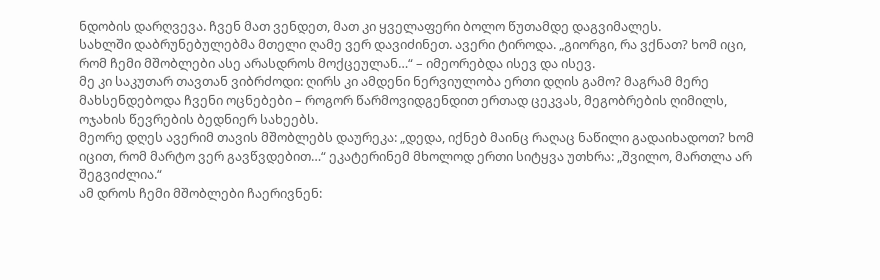ნდობის დარღვევა. ჩვენ მათ ვენდეთ, მათ კი ყველაფერი ბოლო წუთამდე დაგვიმალეს.
სახლში დაბრუნებულებმა მთელი ღამე ვერ დავიძინეთ. ავერი ტიროდა. „გიორგი, რა ვქნათ? ხომ იცი, რომ ჩემი მშობლები ასე არასდროს მოქცეულან…“ – იმეორებდა ისევ და ისევ.
მე კი საკუთარ თავთან ვიბრძოდი: ღირს კი ამდენი ნერვიულობა ერთი დღის გამო? მაგრამ მერე მახსენდებოდა ჩვენი ოცნებები – როგორ წარმოვიდგენდით ერთად ცეკვას, მეგობრების ღიმილს, ოჯახის წევრების ბედნიერ სახეებს.
მეორე დღეს ავერიმ თავის მშობლებს დაურეკა: „დედა, იქნებ მაინც რაღაც ნაწილი გადაიხადოთ? ხომ იცით, რომ მარტო ვერ გავწვდებით…“ ეკატერინემ მხოლოდ ერთი სიტყვა უთხრა: „შვილო, მართლა არ შეგვიძლია.“
ამ დროს ჩემი მშობლები ჩაერივნენ: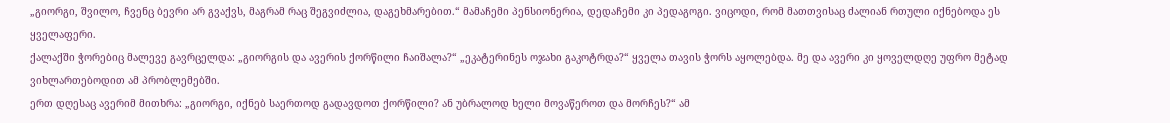„გიორგი, შვილო, ჩვენც ბევრი არ გვაქვს, მაგრამ რაც შეგვიძლია, დაგეხმარებით.“ მამაჩემი პენსიონერია, დედაჩემი კი პედაგოგი. ვიცოდი, რომ მათთვისაც ძალიან რთული იქნებოდა ეს ყველაფერი.
ქალაქში ჭორებიც მალევე გავრცელდა: „გიორგის და ავერის ქორწილი ჩაიშალა?“ „ეკატერინეს ოჯახი გაკოტრდა?“ ყველა თავის ჭორს აყოლებდა. მე და ავერი კი ყოველდღე უფრო მეტად ვიხლართებოდით ამ პრობლემებში.
ერთ დღესაც ავერიმ მითხრა: „გიორგი, იქნებ საერთოდ გადავდოთ ქორწილი? ან უბრალოდ ხელი მოვაწეროთ და მორჩეს?“ ამ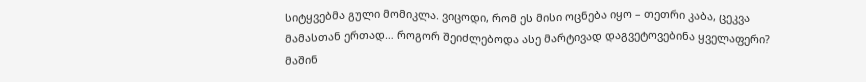სიტყვებმა გული მომიკლა. ვიცოდი, რომ ეს მისი ოცნება იყო – თეთრი კაბა, ცეკვა მამასთან ერთად… როგორ შეიძლებოდა ასე მარტივად დაგვეტოვებინა ყველაფერი?
მაშინ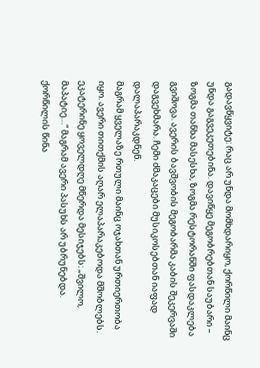გადავწყვიტე: რაც არ უნდა მომხდარიყო, ქორწილი მაინც უნდა გაგვეკეთებინა. დავიწყე მეგობრებთან საუბარი – ზოგმა თანხა მასესხა, ზოგმა რესტორანში ფასდაკლება გვიშოვა. ავერის ბავშვობის მეგობარმა კაბის შეკერვაში დაგვეხმარა. ჩემი ძმაკაცები მუსიკოსებთან იაფად დალაპარაკდნენ.
მაგრამ ყველაზე რთული მაინც ოჯახთან ურთიერთობა იყო. ავერი თითქმის აღარ ელაპარაკებოდა მშობლებს. ეკატერინე ყოველდღე მწერდა მესიჯებს: „შვილო, მაპატიე…“ მაგრამ ავერი პასუხს არ უბრუნებდა.
ქორწილის წინა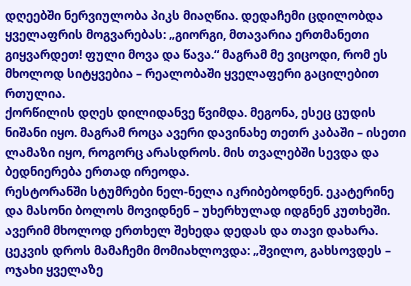დღეებში ნერვიულობა პიკს მიაღწია. დედაჩემი ცდილობდა ყველაფრის მოგვარებას: „გიორგი, მთავარია ერთმანეთი გიყვარდეთ! ფული მოვა და წავა.“ მაგრამ მე ვიცოდი, რომ ეს მხოლოდ სიტყვებია – რეალობაში ყველაფერი გაცილებით რთულია.
ქორწილის დღეს დილიდანვე წვიმდა. მეგონა, ესეც ცუდის ნიშანი იყო. მაგრამ როცა ავერი დავინახე თეთრ კაბაში – ისეთი ლამაზი იყო, როგორც არასდროს. მის თვალებში სევდა და ბედნიერება ერთად ირეოდა.
რესტორანში სტუმრები ნელ-ნელა იკრიბებოდნენ. ეკატერინე და მასონი ბოლოს მოვიდნენ – უხერხულად იდგნენ კუთხეში. ავერიმ მხოლოდ ერთხელ შეხედა დედას და თავი დახარა.
ცეკვის დროს მამაჩემი მომიახლოვდა: „შვილო, გახსოვდეს – ოჯახი ყველაზე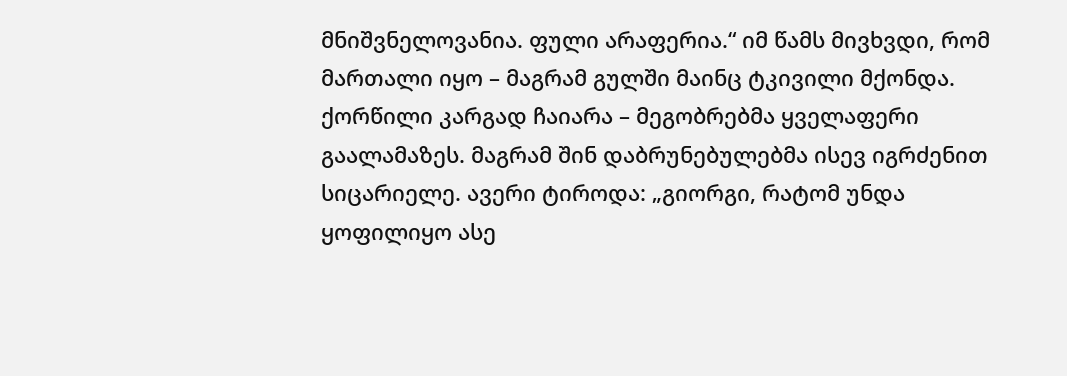მნიშვნელოვანია. ფული არაფერია.“ იმ წამს მივხვდი, რომ მართალი იყო – მაგრამ გულში მაინც ტკივილი მქონდა.
ქორწილი კარგად ჩაიარა – მეგობრებმა ყველაფერი გაალამაზეს. მაგრამ შინ დაბრუნებულებმა ისევ იგრძენით სიცარიელე. ავერი ტიროდა: „გიორგი, რატომ უნდა ყოფილიყო ასე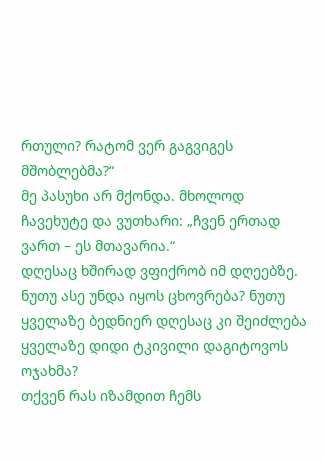რთული? რატომ ვერ გაგვიგეს მშობლებმა?“
მე პასუხი არ მქონდა. მხოლოდ ჩავეხუტე და ვუთხარი: „ჩვენ ერთად ვართ – ეს მთავარია.“
დღესაც ხშირად ვფიქრობ იმ დღეებზე. ნუთუ ასე უნდა იყოს ცხოვრება? ნუთუ ყველაზე ბედნიერ დღესაც კი შეიძლება ყველაზე დიდი ტკივილი დაგიტოვოს ოჯახმა?
თქვენ რას იზამდით ჩემს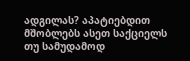ადგილას? აპატიებდით მშობლებს ასეთ საქციელს თუ სამუდამოდ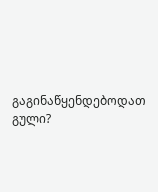გაგინაწყენდებოდათ გული?